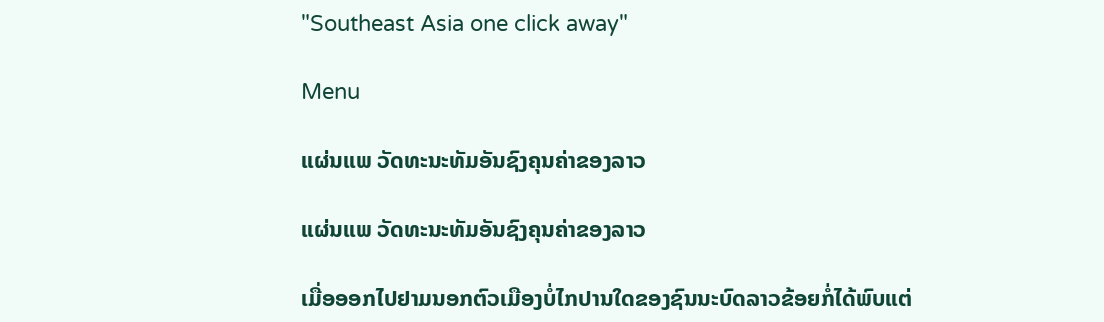"Southeast Asia one click away"

Menu

ແຜ່ນແພ ວັດທະນະທັມອັນຊົງຄຸນຄ່າຂອງລາວ

ແຜ່ນແພ ວັດທະນະທັມອັນຊົງຄຸນຄ່າຂອງລາວ

ເມື່ອອອກໄປຢາມນອກຕົວເມືອງບໍ່ໄກປານໃດຂອງຊົນນະບົດລາວຂ້ອຍກໍ່ໄດ້ພົບແຕ່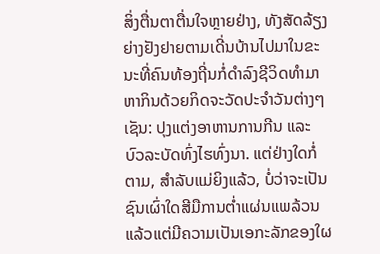ສິ່ງຕື່ນຕາຕື່ນໃຈຫຼາຍຢ່າງ, ທັງສັດລ້ຽງຍ່າງຢັງຢາຍຕາມເດີ່ນບ້ານໄປມາໃນຂະນະທີ່ຄົນທ້ອງຖີ່ນກໍ່ດໍາລົງຊີວິດທໍາມາຫາກິນດ້ວຍກິດຈະວັດປະຈໍາວັນຕ່າງໆເຊັນ: ປຸງແຕ່ງອາຫານການກີນ ແລະ ບົວລະບັດທົ່ງໄຮທົ່ງນາ. ແຕ່ຢ່າງໃດກໍ່ຕາມ, ສໍາລັບແມ່ຍິງແລ້ວ, ບໍ່ວ່າຈະເປັນຊົນເຜົ່າໃດສີມືການຕ່ຳແຜ່ນແພລ້ວນແລ້ວແຕ່ມີຄວາມເປັນເອກະລັກຂອງໃຜ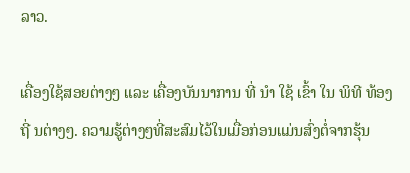ລາວ.

ເຄື່ອງໃຊ້ສອຍຕ່າງໆ ແລະ ເຄື່ອງບັນນາການ ທີ່ ນໍາ ໃຊ້ ເຂົ້າ ໃນ ພິທີ ທ້ອງ ຖີ່ ນຕ່າງໆ. ຄວາມຮູ້ຕ່າງໆທີ່ສະສົມໄວ້ໃນເມື່ອກ່ອນແມ່ນສົ່ງຕໍ່ຈາກຮຸ້ນ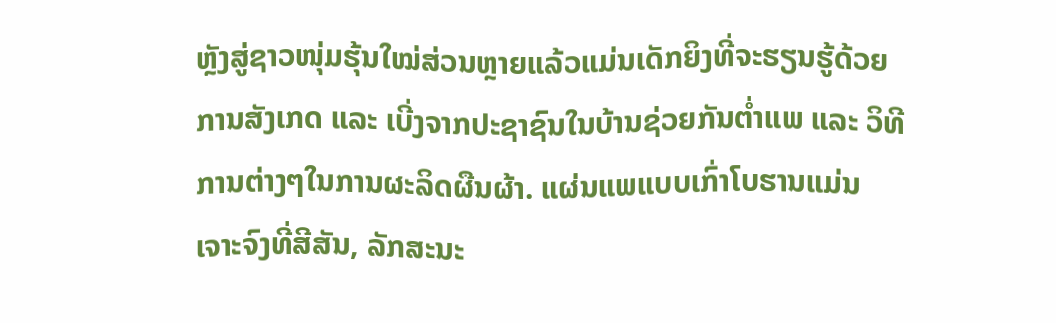ຫຼັງສູ່ຊາວໜຸ່ມຮຸ້ນໃໝ່ສ່ວນຫຼາຍແລ້ວແມ່ນເດັກຍິງທີ່ຈະຮຽນຮູ້ດ້ວຍການສັງເກດ ແລະ ເບີ່ງຈາກປະຊາຊົນໃນບ້ານຊ່ວຍກັນຕໍ່າແພ ແລະ ວິທີການຕ່າງໆໃນການຜະລິດຜືນຜ້າ. ແຜ່ນແພແບບເກົ່າໂບຮານແມ່ນເຈາະຈົງທີ່ສີສັນ, ລັກສະນະ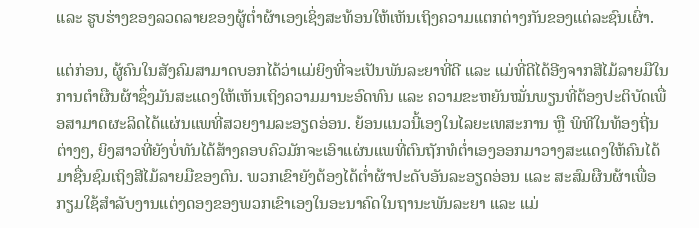ແລະ ຮູບຮ່າງຂອງລວດລາຍຂອງຜູ້ຕໍ່າຜ້າເອງເຊິ່ງສະທ້ອນໃຫ້ເຫັນເຖິງຄວາມແຕກຕ່າງກັນຂອງແຕ່ລະຊົນເຜົ່າ.

ແຕ່ກ່ອນ, ຜູ້ຄົນໃນສັງຄົມສາມາດບອກໄດ້ວ່າແມ່ຍິງທີ່ຈະເປັນພັນລະຍາທີ່ດີ ແລະ ແມ່ທີ່ດີໄດ້ອີງຈາກສີໄມ້ລາຍມືໃນການຕໍາຜືນຜ້າຊຶ່ງມັນສະແດງໃຫ້ເຫັນເຖິງຄວາມມານະອົດທົນ ແລະ ຄວາມຂະຫຍັນໝັ່ນພຽນທີ່ຕ້ອງປະຕິບັດເພື່ອສາມາດຜະລິດໄດ້ແຜ່ນແພທີ່ສວຍງາມລະອຽດອ່ອນ. ຍ້ອນແນວນີ້ເອງໃນໄລຍະເທສະການ ຫຼື ພິທີໃນທ້ອງຖີ່ນຕ່າງໆ, ຍິງສາວທີ່ຍັງບໍ່ທັນໄດ້ສ້າງຄອບຄົວມັກຈະເອົາແຜ່ນແພທີ່ຕົນຖັກທໍຕ່ຳເອງອອກມາວາງສະແດງໃຫ້ຄົນໄດ້ມາຊື່ນຊົມເຖິງສີໄມ້ລາຍມືຂອງຕົນ. ພວກເຂົາຍັງຕ້ອງໄດ້ຕໍ່າຜ້າປະດັບອັນລະອຽດອ່ອນ ແລະ ສະສົມຜືນຜ້າເພື່ອກຽມໃຊ້ສໍາລັບງານແຕ່ງດອງຂອງພວກເຂົາເອງໃນອະນາຄົດໃນຖານະພັນລະຍາ ແລະ ແມ່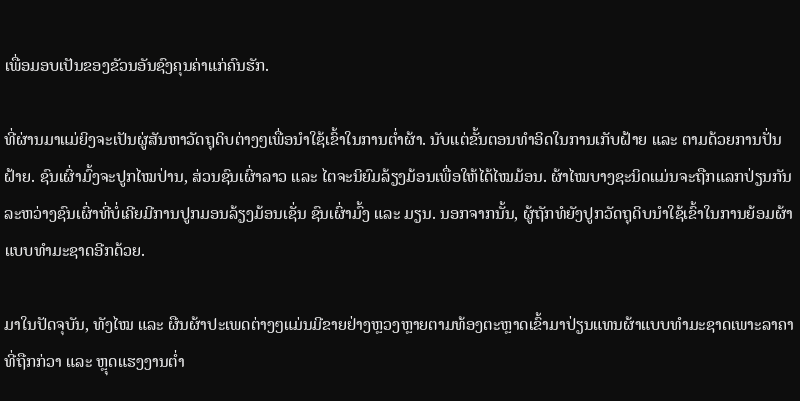ເພື່ອມອບເປັນຂອງຂັວນອັນຊົງຄຸນຄ່າແກ່ຄົນຮັກ.

ທີ່ຜ່ານມາແມ່ຍິງຈະເປັນຜູ່ສັນຫາວັດຖຸດິບຕ່າງໆເພື່ອນໍາໃຊ້ເຂົ້າໃນການຕໍ່າຜ້າ. ນັບແຕ່ຂັ້ນຕອນທໍາອິດໃນການເກັບຝ້າຍ ແລະ ຕາມດ້ວຍການປັ່ນຝ້າຍ. ຊົນເຜົ່າມົ້ງຈະປູກໄໝປ່ານ, ສ່ວນຊົນເຜົ່າລາວ ແລະ ໄຕຈະນິຍົມລ້ຽງມ້ອນເພື່ອໃຫ້ໄດ້ໄໝມ້ອນ. ຜ້າໄໝບາງຊະນິດແມ່ນຈະຖືກແລກປ່ຽນກັນລະຫວ່າງຊົນເຜົ່າທີ່ບໍ່ເຄີຍມີການປູກມອນລ້ຽງມ້ອນເຊັ່ນ ຊົນເຜົ່າມົ້ງ ແລະ ມຽນ. ນອກຈາກນັ້ນ, ຜູ້ຖັກທໍຍັງປູກວັດຖຸດິບນໍາໃຊ້ເຂົ້າໃນການຍ້ອມຜ້າແບບທໍາມະຊາດອີກດ້ວຍ.

ມາໃນປັດຈຸບັນ, ທັງໄໝ ແລະ ຜືນຜ້າປະເພດຕ່າງໆແມ່ນມີຂາຍຢ່າງຫຼວງຫຼາຍຕາມທ້ອງຕະຫຼາດເຂົ້າມາປ່ຽນແທນຜ້າແບບທໍາມະຊາດເພາະລາຄາທີ່ຖືກກ່ວາ ແລະ ຫຼຸດແຮງງານຕໍ່າ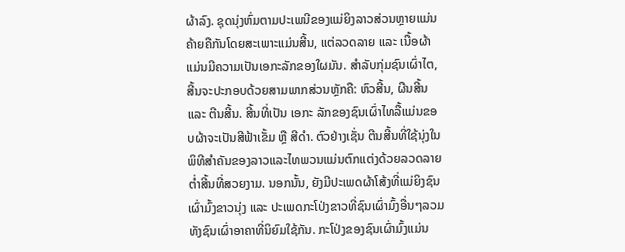ຜ້າລົງ. ຊຸດນຸ່ງຫົ່ມຕາມປະເພນີຂອງແມ່ຍິງລາວສ່ວນຫຼາຍແມ່ນຄ້າຍຄືກັນໂດຍສະເພາະແມ່ນສີ້ນ, ແຕ່ລວດລາຍ ແລະ ເນື້ອຜ້າແມ່ນມີຄວາມເປັນເອກະລັກຂອງໃຜມັນ. ສໍາລັບກຸ່ມຊົນເຜົ່າໄຕ, ສີ້ນຈະປະກອບດ້ວຍສາມພາກສ່ວນຫຼັກຄື: ຫົວສີ້ນ, ຜືນສີ້ນ ແລະ ຕີນສີ້ນ. ສີ້ນທີ່ເປັນ ເອກະ ລັກຂອງຊົນເຜົ່າໄທລື້ແມ່ນຂອບຜ້າຈະເປັນສີຟ້າເຂັ້ມ ຫຼື ສີດໍາ. ຕົວຢ່າງເຊັ່ນ ຕີນສີ້ນທີ່ໃຊ້ນຸ່ງໃນພິທີສໍາຄັນຂອງລາວແລະໄທພວນແມ່ນຕົກແຕ່ງດ້ວຍລວດລາຍຕໍ່າສີ້ນທີ່ສວຍງາມ. ນອກນັ້ນ, ຍັງມີປະເພດຜ້າໂສ້ງທີ່ແມ່ຍິງຊົນເຜົ່າມົ້ງຂາວນຸ່ງ ແລະ ປະເພດກະໂປ່ງຂາວທີ່ຊົນເຜົ່າມົ້ງອື່ນໆລວມທັງຊົນເຜົ່າອາຄາທີ່ນິຍົມໃຊ້ກັນ. ກະໂປ່ງຂອງຊົນເຜົ່າມົ້ງແມ່ນ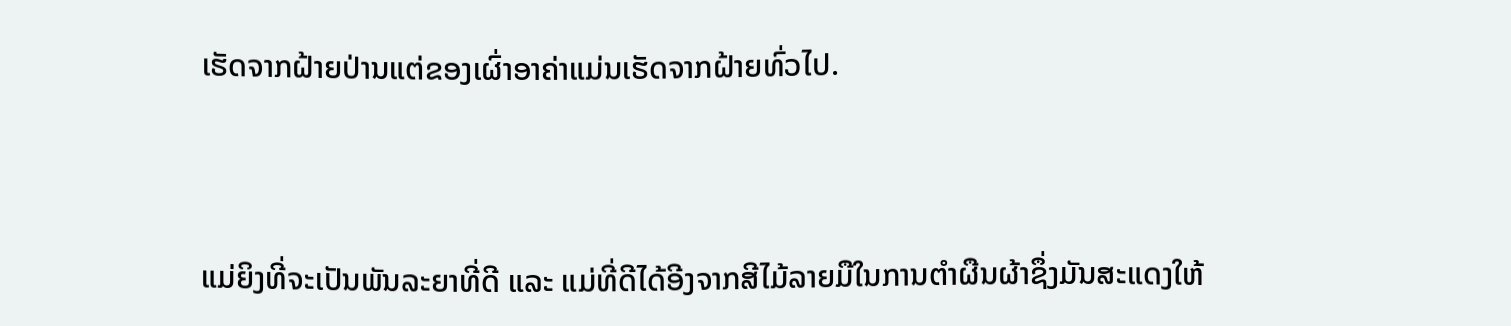ເຮັດຈາກຝ້າຍປ່ານແຕ່ຂອງເຜົ່າອາຄ່າແມ່ນເຮັດຈາກຝ້າຍທົ່ວໄປ.



ແມ່ຍິງທີ່ຈະເປັນພັນລະຍາທີ່ດີ ແລະ ແມ່ທີ່ດີໄດ້ອີງຈາກສີໄມ້ລາຍມືໃນການຕໍາຜືນຜ້າຊຶ່ງມັນສະແດງໃຫ້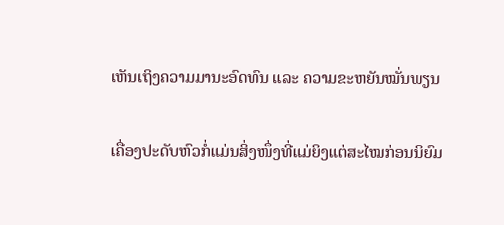ເຫັນເຖິງຄວາມມານະອົດທົນ ແລະ ຄວາມຂະຫຍັນໝັ່ນພຽນ

ເຄື່ອງປະດັບຫົວກໍ່ແມ່ນສິ່ງໜຶ່ງທີ່ແມ່ຍິງແຕ່ສະໄໝກ່ອນນິຍົມ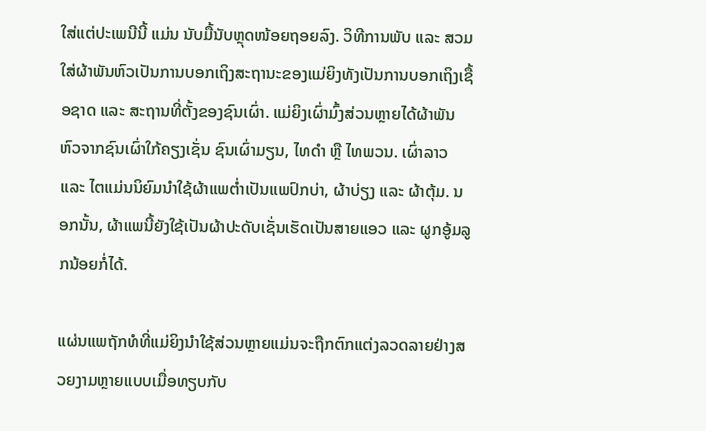ໃສ່ແຕ່ປະເພນີນີ້ ແມ່ນ ນັບມື້ນັບຫຼຸດໜ້ອຍຖອຍລົງ. ວິທີການພັບ ແລະ ສວມໃສ່ຜ້າພັນຫົວເປັນການບອກເຖິງສະຖານະຂອງແມ່ຍິງທັງເປັນການບອກເຖິງເຊື້ອຊາດ ແລະ ສະຖານທີ່ຕັ້ງຂອງຊົນເຜົ່າ. ແມ່ຍິງເຜົ່າມົ້ງສ່ວນຫຼາຍໄດ້ຜ້າພັນຫົວຈາກຊົນເຜົ່າໃກ້ຄຽງເຊັ່ນ ຊົນເຜົ່າມຽນ, ໄທດໍາ ຫຼື ໄທພວນ. ເຜົ່າລາວ ແລະ ໄຕແມ່ນນິຍົມນໍາໃຊ້ຜ້າແພຕໍ່າເປັນແພປົກບ່າ, ຜ້າບ່ຽງ ແລະ ຜ້າຕຸ້ມ. ນອກນັ້ນ, ຜ້າແພນີ້ຍັງໃຊ້ເປັນຜ້າປະດັບເຊັ່ນເຮັດເປັນສາຍແອວ ແລະ ຜູກອູ້ມລູກນ້ອຍກໍ່ໄດ້.

ແຜ່ນແພຖັກທໍທີ່ແມ່ຍິງນໍາໃຊ້ສ່ວນຫຼາຍແມ່ນຈະຖືກຕົກແຕ່ງລວດລາຍຢ່າງສວຍງາມຫຼາຍແບບເມື່ອທຽບກັບ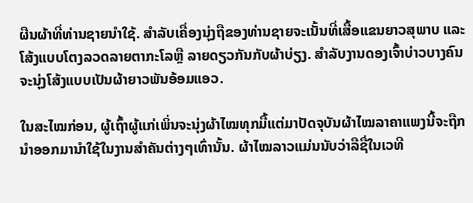ຜືນຜ້າທີ່ທ່ານຊາຍນໍາໃຊ້. ສໍາລັບເຄື່ອງນຸ່ງຖືຂອງທ່ານຊາຍຈະເນັ້ນທີ່ເສື້ອແຂນຍາວສຸພາບ ແລະ ໂສ້ງແບບໂຕງລວດລາຍຕາກະໂລຫຼື ລາຍດຽວກັນກັບຜ້າບ່ຽງ. ສໍາລັບງານດອງເຈົ້າບ່າວບາງຄົນຈະນຸ່ງໂສ້ງແບບເປັນຜ້າຍາວພັນອ້ອມແອວ.

ໃນສະໄໝກ່ອນ, ຜູ້ເຖົ້າຜູ້ແກ່ເພິ່ນຈະນຸ່ງຜ້າໄໝທຸກມື້ແຕ່ມາປັດຈຸບັນຜ້າໄໝລາຄາແພງນີ້ຈະຖືກນໍາອອກມານໍາໃຊ້ໃນງານສໍາຄັນຕ່າງໆເທົ່ານັ້ນ. ຜ້າໄໝລາວແມ່ນນັບວ່າລືຊື່ໃນເວທີ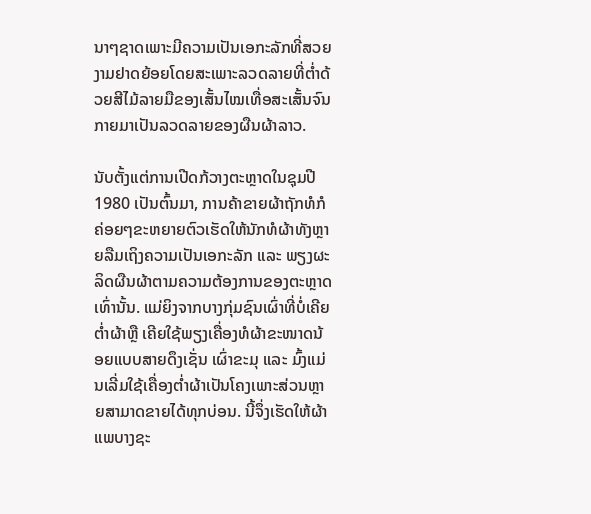ນາໆຊາດເພາະມີຄວາມເປັນເອກະລັກທີ່ສວຍງາມຢາດຍ້ອຍໂດຍສະເພາະລວດລາຍທີ່ຕໍ່າດ້ວຍສີໄມ້ລາຍມືຂອງເສັ້ນໄໝເທື່ອສະເສັ້ນຈົນກາຍມາເປັນລວດລາຍຂອງຜືນຜ້າລາວ.

ນັບຕັ້ງແຕ່ການເປີດກ້ວາງຕະຫຼາດໃນຊຸມປີ 1980 ເປັນຕົ້ນມາ, ການຄ້າຂາຍຜ້າຖັກທໍກໍຄ່ອຍໆຂະຫຍາຍຕົວເຮັດໃຫ້ນັກທໍຜ້າທັງຫຼາຍລືມເຖິງຄວາມເປັນເອກະລັກ ແລະ ພຽງຜະລິດຜືນຜ້າຕາມຄວາມຕ້ອງການຂອງຕະຫຼາດເທົ່ານັ້ນ. ແມ່ຍິງຈາກບາງກຸ່ມຊົນເຜົ່າທີ່ບໍ່ເຄີຍຕ່ຳຜ້າຫຼື ເຄີຍໃຊ້ພຽງເຄື່ອງທໍຜ້າຂະໜາດນ້ອຍແບບສາຍດຶງເຊັ່ນ ເຜົ່າຂະມຸ ແລະ ມົ້ງແມ່ນເລີ່ມໃຊ້ເຄື່ອງຕໍ່າຜ້າເປັນໂຄງເພາະສ່ວນຫຼາຍສາມາດຂາຍໄດ້ທຸກບ່ອນ. ນີ້ຈຶ່ງເຮັດໃຫ້ຜ້າແພບາງຊະ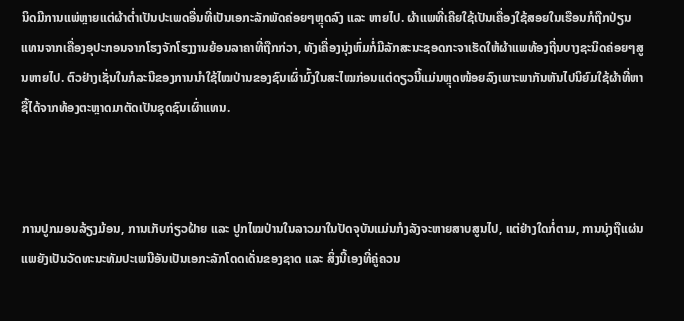ນິດມີການແພ່ຫຼາຍແຕ່ຜ້າຕໍ່າເປັນປະເພດອື່ນທີ່ເປັນເອກະລັກພັດຄ່ອຍໆຫຼຸດລົງ ແລະ ຫາຍໄປ. ຜ້າແພທີ່ເຄີຍໃຊ້ເປັນເຄື່ອງໃຊ້ສອຍໃນເຮືອນກໍຖືກປ່ຽນແທນຈາກເຄື່ອງອຸປະກອນຈາກໂຮງຈັກໂຮງງານຍ້ອນລາຄາທີ່ຖືກກ່ວາ, ທັງເຄື່ອງນຸ່ງຫົ່ມກໍ່ມີລັກສະນະຊອດກະຈາເຮັດໃຫ້ຜ້າແພທ້ອງຖີ່ນບາງຊະນິດຄ່ອຍໆສູນຫາຍໄປ. ຕົວຢ່າງເຊັ່ນໃນກໍລະນີຂອງການນໍາໃຊ້ໄໝປ່ານຂອງຊົນເຜົ່າມົ້ງໃນສະໄໝກ່ອນແຕ່ດຽວນີ້ແມ່ນຫຼຸດໜ້ອຍລົງເພາະພາກັນຫັນໄປນິຍົມໃຊ້ຜ້າທີ່ຫາຊື້ໄດ້ຈາກທ້ອງຕະຫຼາດມາຕັດເປັນຊຸດຊົນເຜົ່າແທນ.



ການປູກມອນລ້ຽງມ້ອນ, ການເກັບກ່ຽວຝ້າຍ ແລະ ປູກໄໝປ່ານໃນລາວມາໃນປັດຈຸບັນແມ່ນກໍງລັງຈະຫາຍສາບສູນໄປ, ແຕ່ຢ່າງໃດກໍ່ຕາມ, ການນຸ່ງຖືແຜ່ນແພຍັງເປັນວັດທະນະທັມປະເພນີອັນເປັນເອກະລັກໂດດເດັ່ນຂອງຊາດ ແລະ ສິ່ງນີ້ເອງທີ່ຄູ່ຄວນ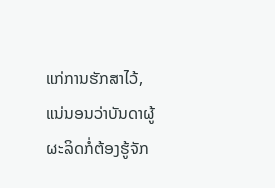ແກ່ການຮັກສາໄວ້, ແນ່ນອນວ່າບັນດາຜູ້ຜະລິດກໍ່ຕ້ອງຮູ້ຈັກ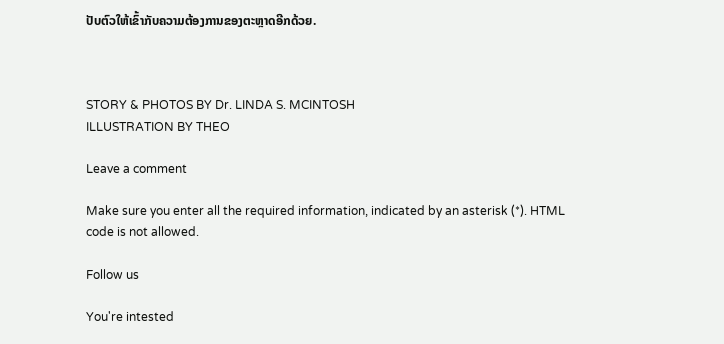ປັບຕົວໃຫ້ເຂົ້າກັບຄວາມຕ້ອງການຂອງຕະຫຼາດອີກດ້ວຍ.



STORY & PHOTOS BY Dr. LINDA S. MCINTOSH
ILLUSTRATION BY THEO

Leave a comment

Make sure you enter all the required information, indicated by an asterisk (*). HTML code is not allowed.

Follow us

You're intested